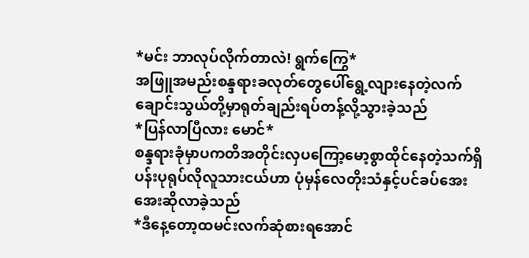*မင်း ဘာလုပ်လိုက်တာလဲ! ရွက်ကြွေ*
အဖြူအမည်းစန္ဒရားခလုတ်တွေပေါ်ရွေ့လျားနေတဲ့လက်ချောင်းသွယ်တို့မှာရုတ်ချည်းရပ်တန့်လို့သွားခဲ့သည်
*ပြန်လာပြီလား မောင်*
စန္ဒရားခုံမှာပကတိအတိုင်းလှပကြော့မော့စွာထိုင်နေတဲ့သက်ရှိပန်းပုရုပ်လိုလူသားငယ်ဟာ ပုံမှန်လေတိုးသံနှင့်ပင်ခပ်အေးအေးဆိုလာခဲ့သည်
*ဒီနေ့တော့ထမင်းလက်ဆုံစားရအောင်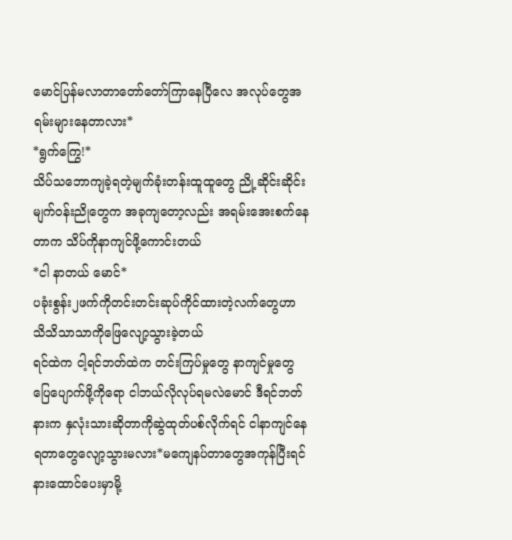မောင်ပြန်မလာတာတော်တော်ကြာနေပြီလေ အလုပ်တွေအရမ်းများနေတာလား*
*ရွက်ကြွေ!*
သိပ်သဘောကျခဲ့ရတဲ့မျက်ခုံးတန်းထူထူတွေ ညို့ဆိုင်းဆိုင်းမျက်ဝန်းညိုတွေက အခုကျတော့လည်း အရမ်းအေးစက်နေတာက သိပ်ကိုနာကျင်ဖို့ကောင်းတယ်
*ငါ နာတယ် မောင်*
ပခုံးစွန်း၂ဖက်ကိုတင်းတင်းဆုပ်ကိုင်ထားတဲ့လက်တွေဟာ သိသိသာသာကိုဖြေလျော့သွားခဲ့တယ်
ရင်ထဲက ငါ့ရင်ဘတ်ထဲက တင်းကြပ်မှုတွေ နာကျင်မှုတွေပြေပျောက်ဖို့ကိုရော ငါဘယ်လိုလုပ်ရမလဲမောင် ဒီရင်ဘတ်နားက နှလုံးသားဆိုတာကိုဆွဲထုတ်ပစ်လိုက်ရင် ငါနာကျင်နေရတာတွေလျော့သွားမလား*မကျေနပ်တာတွေအကုန်ပြီးရင်နားထောင်ပေးမှာမို့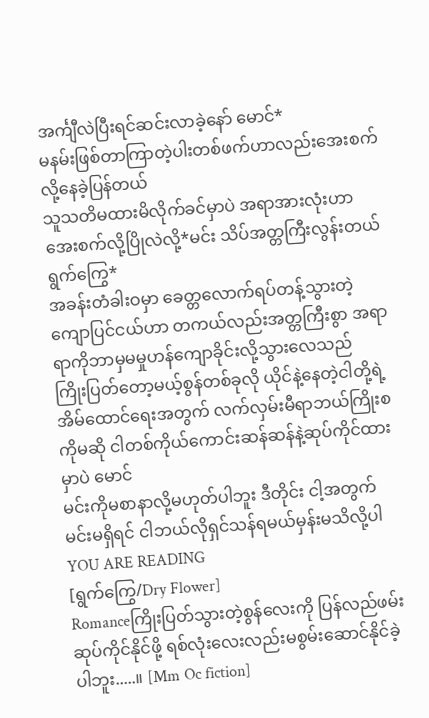အင်္ကျီလဲပြီးရင်ဆင်းလာခဲ့နော် မောင်*
မနမ်းဖြစ်တာကြာတဲ့ပါးတစ်ဖက်ဟာလည်းအေးစက်လို့နေခဲ့ပြန်တယ်
သူသတိမထားမိလိုက်ခင်မှာပဲ အရာအားလုံးဟာ အေးစက်လို့ပြိုလဲလို့*မင်း သိပ်အတ္တကြီးလွန်းတယ် ရွက်ကြွေ*
အခန်းတံခါးဝမှာ ခေတ္တလောက်ရပ်တန့်သွားတဲ့ကျောပြင်ငယ်ဟာ တကယ်လည်းအတ္တကြီးစွာ အရာရာကိုဘာမှမမှုဟန်ကျောခိုင်းလို့သွားလေသည်
ကြိုးပြတ်တော့မယ့်စွန်တစ်ခုလို ယိုင်နဲ့နေတဲ့ငါတို့ရဲ့အိမ်ထောင်ရေးအတွက် လက်လှမ်းမီရာဘယ်ကြိုးစကိုမဆို ငါတစ်ကိုယ်ကောင်းဆန်ဆန်နဲ့ဆုပ်ကိုင်ထားမှာပဲ မောင်
မင်းကိုမစာနာလို့မဟုတ်ပါဘူး ဒီတိုင်း ငါ့အတွက် မင်းမရှိရင် ငါဘယ်လိုရှင်သန်ရမယ်မှန်းမသိလို့ပါ
YOU ARE READING
[ရွက်ကြွေ/Dry Flower]
Romanceကြိုးပြတ်သွားတဲ့စွန်လေးကို ပြန်လည်ဖမ်းဆုပ်ကိုင်နိုင်ဖို့ ရစ်လုံးလေးလည်းမစွမ်းဆောင်နိုင်ခဲ့ပါဘူး.....။ [Mm Oc fiction]